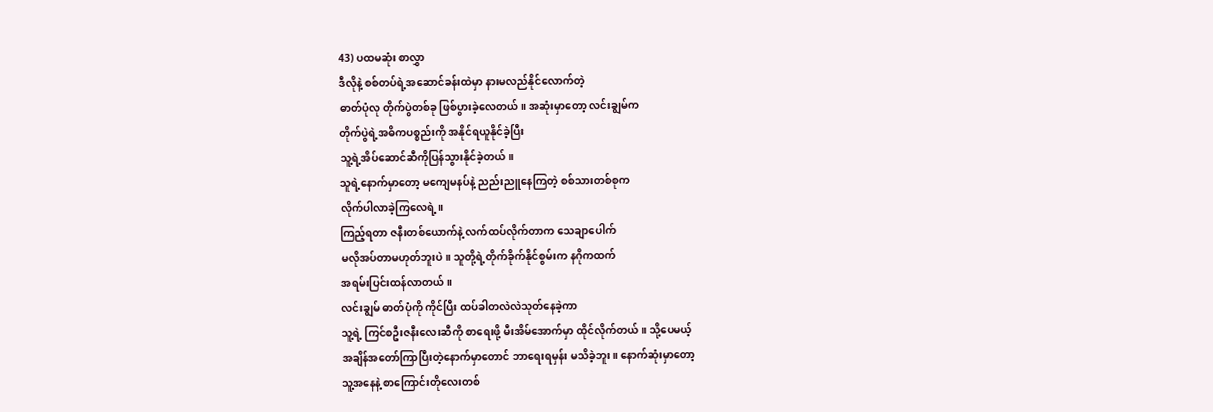43) ပထမဆုံး စာလွှာ
ဒီလိုနဲ့ စစ်တပ်ရဲ့အဆောင်ခန်းထဲမှာ နားမလည်နိုင်လောက်တဲ့
ဓာတ်ပုံလု တိုက်ပွဲတစ်ခု ဖြစ်ပွားခဲ့လေတယ်။ အဆုံးမှာတော့ လင်းချွမ်က
တိုက်ပွဲရဲ့အဓိကပစ္စည်းကို အနိုင်ရယူနိုင်ခဲ့ပြီး
သူ့ရဲ့အိပ်ဆောင်ဆီကိုပြန်သွားနိုင်ခဲ့တယ်။
သူရဲ့နောက်မှာတော့ မကျေမနပ်နဲ့ ညည်းညူနေကြတဲ့ စစ်သားတစ်စုက
လိုက်ပါလာခဲ့ကြလေရဲ့။
ကြည့်ရတာ ဇနီးတစ်ယောက်နဲ့ လက်ထပ်လိုက်တာက သေချာပေါက်
မလိုအပ်တာမဟုတ်ဘူးပဲ။ သူတို့ရဲ့တိုက်ခိုက်နိုင်စွမ်းက နဂိုကထက်
အရမ်းပြင်းထန်လာတယ်။
လင်းချွမ် ဓာတ်ပုံကို ကိုင်ပြီး ထပ်ခါတလဲလဲသုတ်နေခဲ့ကာ
သူ့ရဲ့ ကြင်စဦးဇနီးလေးဆီကို စာရေးဖို့ မီးအိမ်အောက်မှာ ထိုင်လိုက်တယ်။ သို့ပေမယ့်
အချိန်အတော်ကြာပြီးတဲ့နောက်မှာတောင် ဘာရေးရမှန်း မသိခဲ့ဘူး။ နောက်ဆုံးမှာတော့
သူ့အနေနဲ့ စာကြောင်းတိုလေးတစ်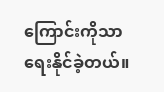ကြောင်းကိုသာ ရေးနိုင်ခဲ့တယ်။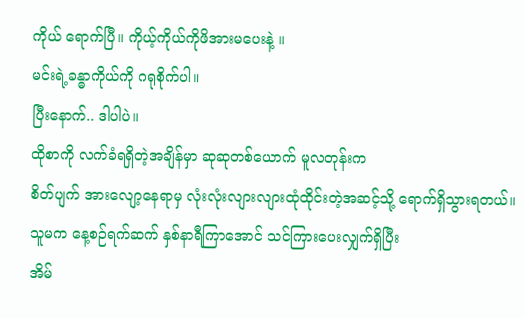ကိုယ် ရောက်ပြီ။ ကိုယ့်ကိုယ်ကိုဖိအားမပေးနဲ့ ။
မင်းရဲ့ခန္ဓာကိုယ်ကို ဂရုစိုက်ပါ။
ပြီးနောက်.. ဒါပါပဲ။
ထိုစာကို လက်ခံရရှိတဲ့အချိန်မှာ ဆုဆုတစ်ယောက် မူလတုန်းက
စိတ်ပျက် အားလျော့နေရာမှ လုံးလုံးလျားလျားထုံထိုင်းတဲ့အဆင့်သို့ ရောက်ရှိသွားရတယ်။
သူမက နေ့စဉ်ရက်ဆက် နှစ်နာရီကြာအောင် သင်ကြားပေးလျှက်ရှိပြီး
အိမ်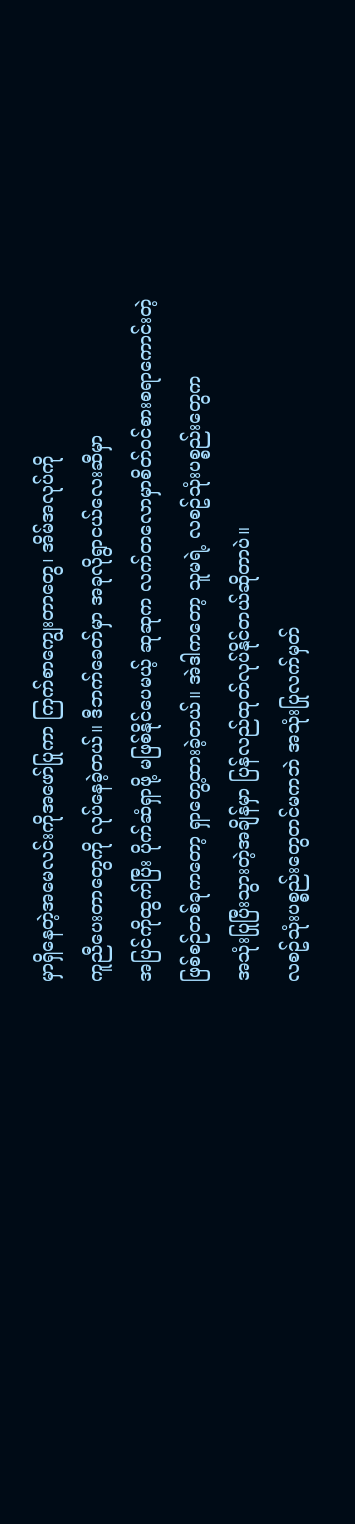မှာရှိနေတဲ့အမေလင်းကိုအဖော်ပြုကာ ကြက်စာကျွေးတာတွေ၊ အိမ်အလုပ်ကို
ကူညီပေးတာတွေကို လုပ်နေခဲ့တယ်။ ဒီဘက်ခေတ်မှာ အခုလိုရွာငယ်လေးဆီမှာ
အပြင်ကိုထွက်ပြီး ပိုက်ဆံရှာဖို့ မဖြစ်နိုင်ပေမယ့် ဆုဆုက လက်တလောမှာစိတ်ဝင်စားစရာကောင်းတဲ့
ဖြစ်စဉ်တစ်ခုကတော့ ရှာတွေ့ထားခဲ့တယ်။ အဲဒါကတော့ သူမရဲ့ လစဥ်သုံးပစ္စည်းတွေက
အသုံးပြုပြီးသွားတဲ့အချိန်မှာ ပြန်လည်ထုတ်လုပ်နိုင်တယ်ဆိုတာပဲ။
လစဥ်သုံးပစ္စည်းတွေတင်မကဘဲ အသုံးပြုလက်မှတ်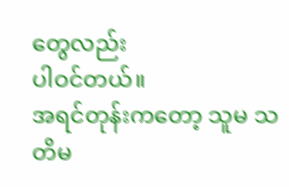တွေလည်း
ပါဝင်တယ်။
အရင်တုန်းကတော့ သူမ သတိမ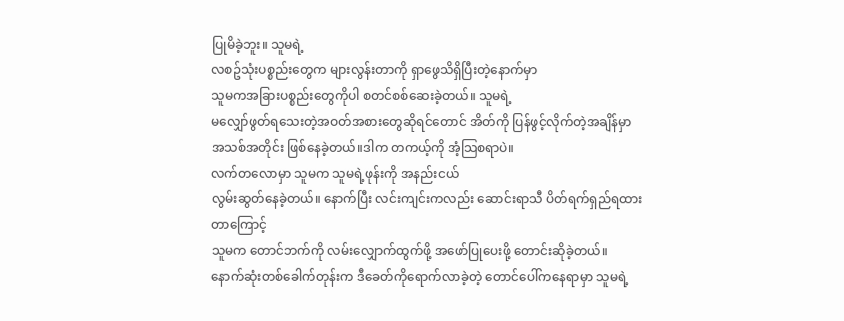ပြုမိခဲ့ဘူး။ သူမရဲ့
လစဥ်သုံးပစ္စည်းတွေက များလွန်းတာကို ရှာဖွေသိရှိပြီးတဲ့နောက်မှာ
သူမကအခြားပစ္စည်းတွေကိုပါ စတင်စစ်ဆေးခဲ့တယ်။ သူမရဲ့
မလျှော်ဖွတ်ရသေးတဲ့အဝတ်အစားတွေဆိုရင်တောင် အိတ်ကို ပြန်ဖွင့်လိုက်တဲ့အချိန်မှာ
အသစ်အတိုင်း ဖြစ်နေခဲ့တယ်။ဒါက တကယ့်ကို အံ့သြစရာပဲ။
လက်တလောမှာ သူမက သူမရဲ့ဖုန်းကို အနည်းငယ်
လွမ်းဆွတ်နေခဲ့တယ်။ နောက်ပြီး လင်းကျင်းကလည်း ဆောင်းရာသီ ပိတ်ရက်ရှည်ရထားတာကြောင့်
သူမက တောင်ဘက်ကို လမ်းလျှောက်ထွက်ဖို့ အဖော်ပြုပေးဖို့ တောင်းဆိုခဲ့တယ်။
နောက်ဆုံးတစ်ခေါက်တုန်းက ဒီခေတ်ကိုရောက်လာခဲ့တဲ့ တောင်ပေါ်ကနေရာမှာ သူမရဲ့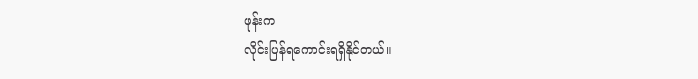ဖုန်းက
လိုင်းပြန်ရကောင်းရရှိနိုင်တယ်။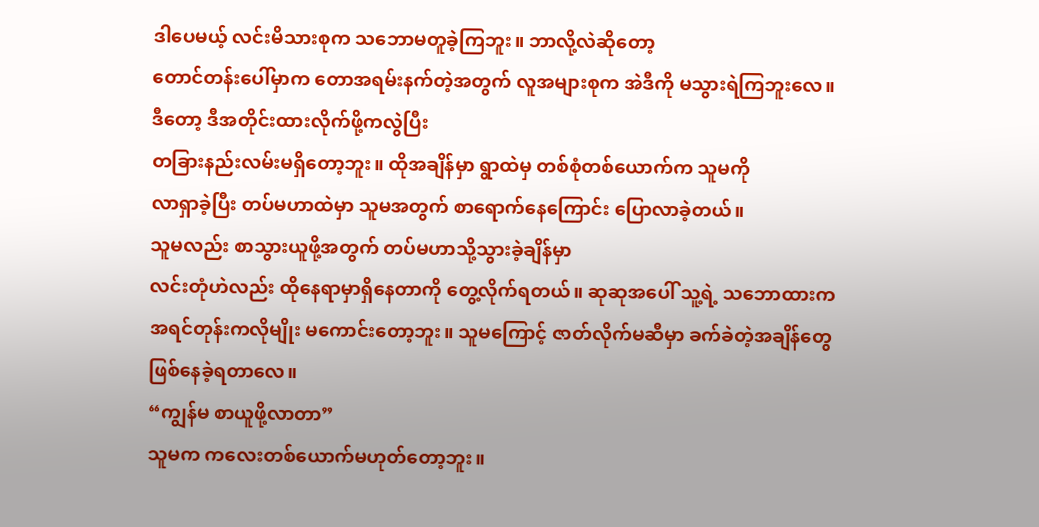ဒါပေမယ့် လင်းမိသားစုက သဘောမတူခဲ့ကြဘူး။ ဘာလို့လဲဆိုတော့
တောင်တန်းပေါ်မှာက တောအရမ်းနက်တဲ့အတွက် လူအများစုက အဲဒီကို မသွားရဲကြဘူးလေ။
ဒီတော့ ဒီအတိုင်းထားလိုက်ဖို့ကလွဲပြီး
တခြားနည်းလမ်းမရှိတော့ဘူး။ ထိုအချိန်မှာ ရွာထဲမှ တစ်စုံတစ်ယောက်က သူမကို
လာရှာခဲ့ပြီး တပ်မဟာထဲမှာ သူမအတွက် စာရောက်နေကြောင်း ပြောလာခဲ့တယ်။
သူမလည်း စာသွားယူဖို့အတွက် တပ်မဟာသို့သွားခဲ့ချိန်မှာ
လင်းတုံဟဲလည်း ထိုနေရာမှာရှိနေတာကို တွေ့လိုက်ရတယ်။ ဆုဆုအပေါ် သူ့ရဲ့ သဘောထားက
အရင်တုန်းကလိုမျိုး မကောင်းတော့ဘူး။ သူမကြောင့် ဇာတ်လိုက်မဆီမှာ ခက်ခဲတဲ့အချိန်တွေ
ဖြစ်နေခဲ့ရတာလေ။
“ကျွန်မ စာယူဖို့လာတာ”
သူမက ကလေးတစ်ယောက်မဟုတ်တော့ဘူး။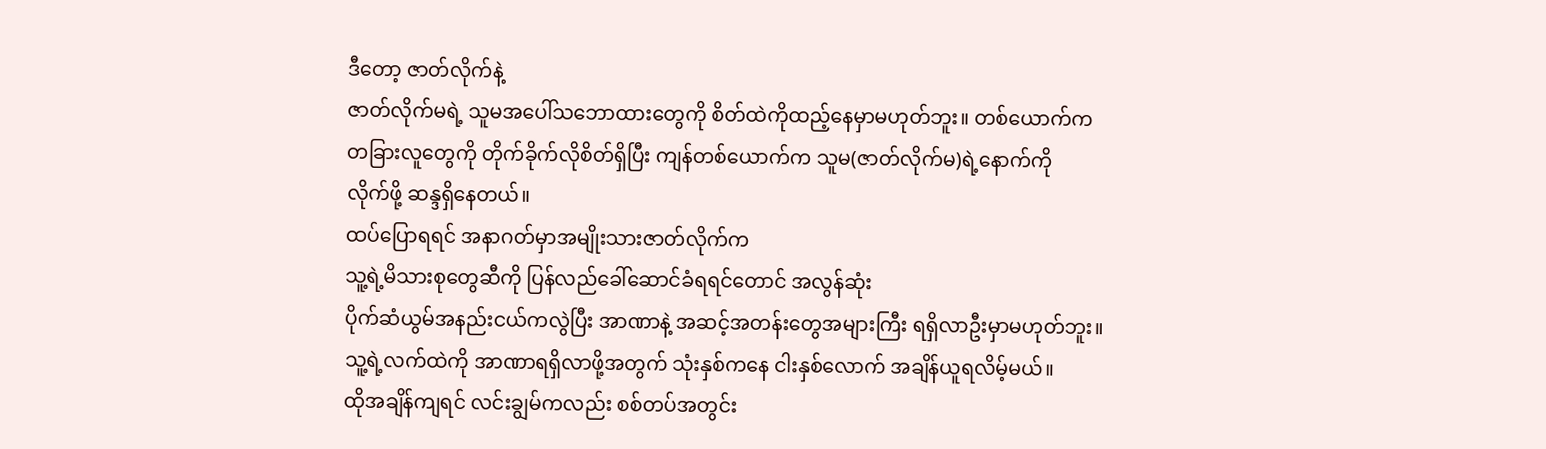ဒီတော့ ဇာတ်လိုက်နဲ့
ဇာတ်လိုက်မရဲ့ သူမအပေါ်သဘောထားတွေကို စိတ်ထဲကိုထည့်နေမှာမဟုတ်ဘူး။ တစ်ယောက်က
တခြားလူတွေကို တိုက်ခိုက်လိုစိတ်ရှိပြီး ကျန်တစ်ယောက်က သူမ(ဇာတ်လိုက်မ)ရဲ့နောက်ကို
လိုက်ဖို့ ဆန္ဒရှိနေတယ်။
ထပ်ပြောရရင် အနာဂတ်မှာအမျိုးသားဇာတ်လိုက်က
သူ့ရဲ့မိသားစုတွေဆီကို ပြန်လည်ခေါ်ဆောင်ခံရရင်တောင် အလွန်ဆုံး
ပိုက်ဆံယွမ်အနည်းငယ်ကလွဲပြီး အာဏာနဲ့ အဆင့်အတန်းတွေအများကြီး ရရှိလာဦးမှာမဟုတ်ဘူး။
သူ့ရဲ့လက်ထဲကို အာဏာရရှိလာဖို့အတွက် သုံးနှစ်ကနေ ငါးနှစ်လောက် အချိန်ယူရလိမ့်မယ်။
ထိုအချိန်ကျရင် လင်းချွမ်ကလည်း စစ်တပ်အတွင်း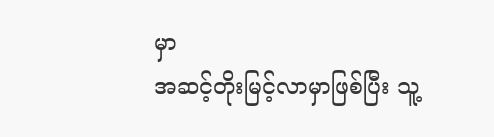မှာ
အဆင့်တိုးမြင့်လာမှာဖြစ်ပြီး သူ့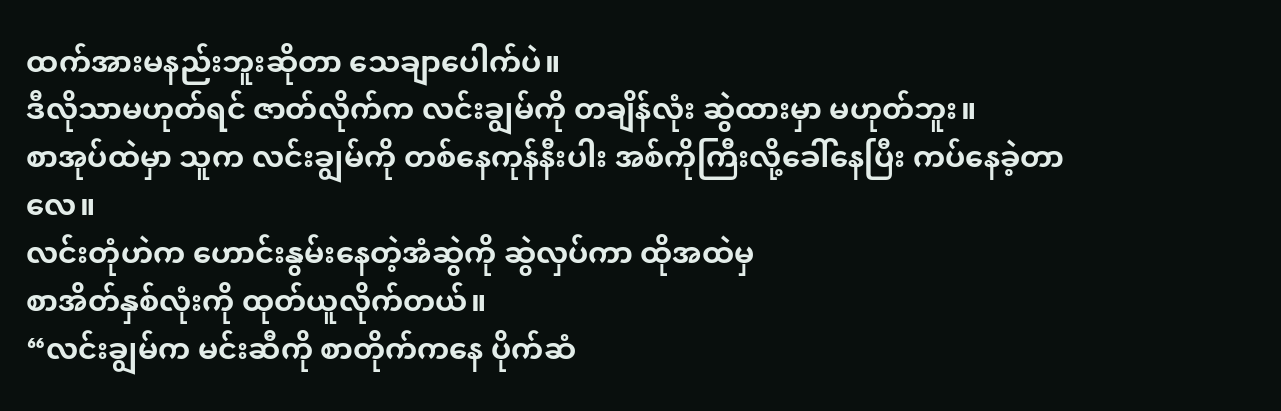ထက်အားမနည်းဘူးဆိုတာ သေချာပေါက်ပဲ။
ဒီလိုသာမဟုတ်ရင် ဇာတ်လိုက်က လင်းချွမ်ကို တချိန်လုံး ဆွဲထားမှာ မဟုတ်ဘူး။
စာအုပ်ထဲမှာ သူက လင်းချွမ်ကို တစ်နေကုန်နီးပါး အစ်ကိုကြီးလို့ခေါ်နေပြီး ကပ်နေခဲ့တာလေ။
လင်းတုံဟဲက ဟောင်းနွမ်းနေတဲ့အံဆွဲကို ဆွဲလှပ်ကာ ထိုအထဲမှ
စာအိတ်နှစ်လုံးကို ထုတ်ယူလိုက်တယ်။
“လင်းချွမ်က မင်းဆီကို စာတိုက်ကနေ ပိုက်ဆံ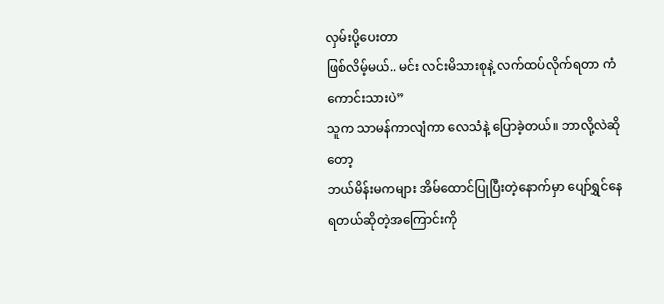လှမ်းပို့ပေးတာ
ဖြစ်လိမ့်မယ်.. မင်း လင်းမိသားစုနဲ့ လက်ထပ်လိုက်ရတာ ကံကောင်းသားပဲ”
သူက သာမန်ကာလျံကာ လေသံနဲ့ ပြောခဲ့တယ်။ ဘာလို့လဲဆိုတော့
ဘယ်မိန်းမကများ အိမ်ထောင်ပြုပြီးတဲ့နောက်မှာ ပျော်ရွှင်နေရတယ်ဆိုတဲ့အကြောင်းကို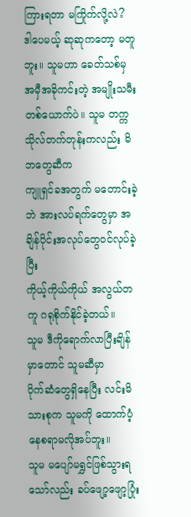ကြားရတာ မကြိုက်လို့လဲ?
ဒါပေမယ့် ဆုဆုကတော့ မတူဘူး။ သူမဟာ ခေတ်သစ်မှ
အမှီအခိုကင်းတဲ့ အမျိုးသမီးတစ်ယောက်ပဲ။ သူမ တက္ကသိုလ်တက်တုန်းကလည်း မိဘတွေဆီက
ကျူရှင်ခအတွက် မတောင်းခဲ့ဘဲ အားလပ်ရက်တွေမှာ အချိန်ပိုင်းအလုပ်တွေဝင်လုပ်ခဲ့ပြီး
ကိုယ့်ကိုယ်ကိုယ် အလွယ်တကူ ဂရုစိုက်နိုင်ခဲ့တယ်။
သူမ ဒီကိုရောက်လာပြီးချိန်မှာတောင် သူမဆီမှာ
ပိုက်ဆံတွေရှိနေပြီး လင်းမိသားစုက သူမကို ထောက်ပံ့နေစရာမလိုအပ်ဘူး။
သူမ မပျော်မရွှင်ဖြစ်သွားရသော်လည်း ခပ်ဖျော့ဖျော့ပြုံး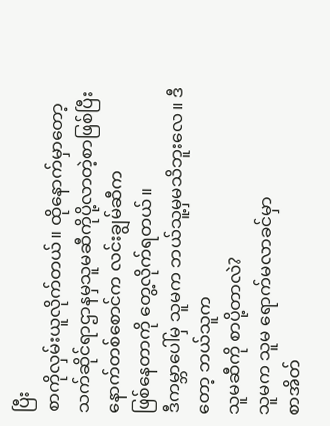ပြီး
စာကိုလှမ်းယူလိုက်တယ်။ ထိုနောက်မှာတော့
သက်ဆိုင်ရာဌာနမှသူမဆီကိုပို့လာတဲ့စာဖြစ်ပြီး နောက်တစ်စောင်က လင်းချွမ်ဆီက
ဖြစ်နေတာကို တွေ့လိုက်ရတယ်။
ဒီကမ္ဘာပေါ်မှ သူမက ဘယ်သူ့မှမသိဘူးလေ။ ဒီတော့ ဘယ်သူက
သူမဆီကို စာပို့တာလဲ?
သူမက သူမ ရောက်မလာခင်မှာ
စာအိတ်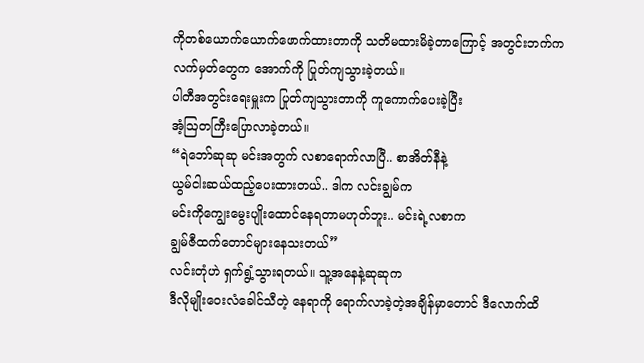ကိုတစ်ယောက်ယောက်ဖောက်ထားတာကို သတိမထားမိခဲ့တာကြောင့် အတွင်းဘက်က
လက်မှတ်တွေက အောက်ကို ပြုတ်ကျသွားခဲ့တယ်။
ပါတီအတွင်းရေးမှူးက ပြုတ်ကျသွားတာကို ကူကောက်ပေးခဲ့ပြီး
အံ့ဩတကြီးပြောလာခဲ့တယ်။
“ရဲဘော်ဆုဆု မင်းအတွက် လစာရောက်လာပြီ.. စာအိတ်နီနဲ့
ယွမ်ငါးဆယ်ထည့်ပေးထားတယ်.. ဒါက လင်းချွမ်က
မင်းကိုကျွေးမွေးပျိုးထောင်နေရတာမဟုတ်ဘူး.. မင်းရဲ့လစာက
ချွမ်ဇီထက်တောင်များနေသးတယ်”
လင်းတုံဟဲ ရှက်ရွံ့သွားရတယ်။ သူ့အနေနဲ့ဆုဆုက
ဒီလိုမျိုးဝေးလံခေါင်သီတဲ့ နေရာကို ရောက်လာခဲ့တဲ့အချိန်မှာတောင် ဒီလောက်ထိ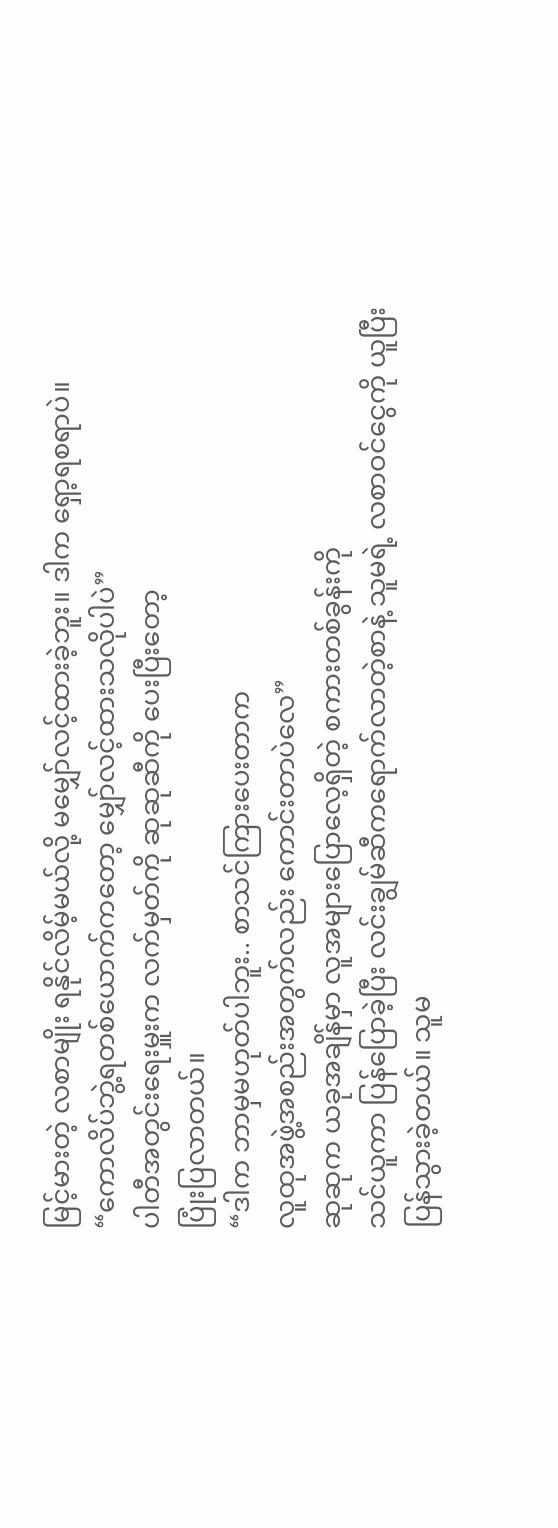မြင့်မားတဲ့ လစာမျိုး ရနိုင်လိမ့်မယ်လို့ မမျှော်လင့်ထားခဲ့ဘူး။ ဒါက ရှော့ရစရာပဲ။
“ကောလိပ်ဘွဲ့ရတစ်ယောက်ကတော့ မျှော်လင့်ထားသလိုပါပဲ”
ပါတီအတွင်းရေးမှူးက လက်မှတ်ကို ဆုဆုဆီကို ပေးပြီးတော့
ပြုံးပြလာတယ်။
“ဒါက ဘာမှမဟုတ်ပါဘူး.. စာသင်ကြားပေးတာက
လူထုအဖွဲ့အစည်းအတွက်လည်း ကောင်းတာပဲလေ”
ဆုဆုက ယခုအချိန်မှာ လူအများပြောလေ့ရှိတဲ့ စကားတစ်ခွန်းကို
သင်ယူကာ ပြန်ပြောခဲ့ပြီး လင်းချွမ်ဆီကရောက်လာတဲ့စာနဲ့ သူမရဲ့ လစာဝင်ငွေကို ယူပြီး
ပြန်သွားခဲ့တယ်။ သူမ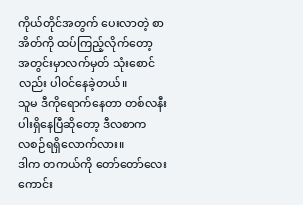ကိုယ်တိုင်အတွက် ပေးလာတဲ့ စာအိတ်ကို ထပ်ကြည့်လိုက်တော့
အတွင်းမှာလက်မှတ် သုံးစောင်လည်း ပါဝင်နေခဲ့တယ်။
သူမ ဒီကိုရောက်နေတာ တစ်လနီးပါးရှိနေပြီဆိုတော့ ဒီလစာက
လစဉ်ရရှိလောက်လား။
ဒါက တကယ်ကို တော်တော်လေးကောင်း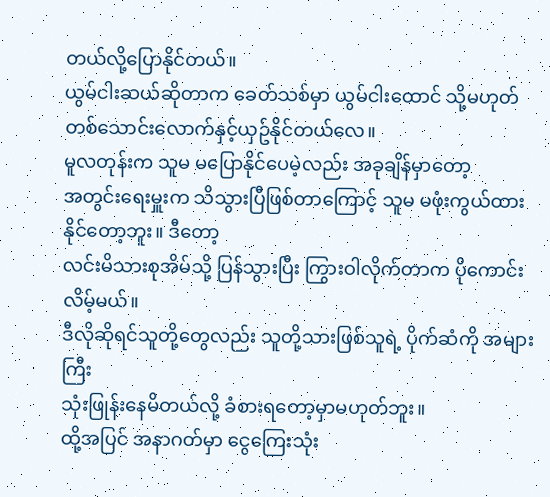တယ်လို့ပြောနိုင်တယ်။
ယွမ်ငါးဆယ်ဆိုတာက ခေတ်သစ်မှာ ယွမ်ငါးထောင် သို့မဟုတ်
တစ်သောင်းလောက်နှင့်ယှဥ်နိုင်တယ်လေ။
မူလတုန်းက သူမ မပြောနိုင်ပေမဲ့လည်း အခုချိန်မှာတော့
အတွင်းရေးမှူးက သိသွားပြီဖြစ်တာကြောင့် သူမ မဖုံးကွယ်ထားနိုင်တော့ဘူး။ ဒီတော့
လင်းမိသားစုအိမ်သို့ ပြန်သွားပြီး ကြွားဝါလိုက်တာက ပိုကောင်းလိမ့်မယ်။
ဒီလိုဆိုရင်သူတို့တွေလည်း သူတို့သားဖြစ်သူရဲ့ ပိုက်ဆံကို အများကြီး
သုံးဖြုန်းနေမိတယ်လို့ ခံစားရတော့မှာမဟုတ်ဘူး။
ထို့အပြင် အနာဂတ်မှာ ငွေကြေးသုံး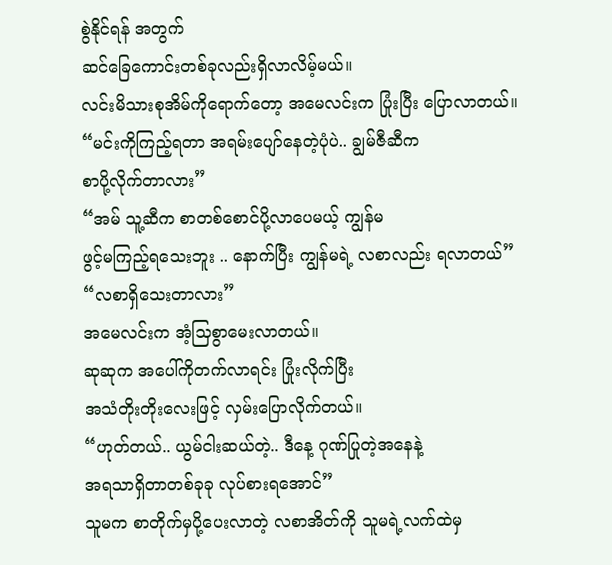စွဲနိုင်ရန် အတွက်
ဆင်ခြေကောင်းတစ်ခုလည်းရှိလာလိမ့်မယ်။
လင်းမိသားစုအိမ်ကိုရောက်တော့ အမေလင်းက ပြုံးပြီး ပြောလာတယ်။
“မင်းကိုကြည့်ရတာ အရမ်းပျော်နေတဲ့ပုံပဲ.. ချွမ်ဇီဆီက
စာပို့လိုက်တာလား”
“အမ် သူ့ဆီက စာတစ်စောင်ပို့လာပေမယ့် ကျွန်မ
ဖွင့်မကြည့်ရသေးဘူး .. နောက်ပြီး ကျွန်မရဲ့ လစာလည်း ရလာတယ်”
“လစာရှိသေးတာလား”
အမေလင်းက အံ့သြစွာမေးလာတယ်။
ဆုဆုက အပေါ်ကိုတက်လာရင်း ပြုံးလိုက်ပြီး
အသံတိုးတိုးလေးဖြင့် လှမ်းပြောလိုက်တယ်။
“ဟုတ်တယ်.. ယွမ်ငါးဆယ်တဲ့.. ဒီနေ့ ဂုဏ်ပြုတဲ့အနေနဲ့
အရသာရှိတာတစ်ခုခု လုပ်စားရအောင်”
သူမက စာတိုက်မှပို့ပေးလာတဲ့ လစာအိတ်ကို သူမရဲ့လက်ထဲမှ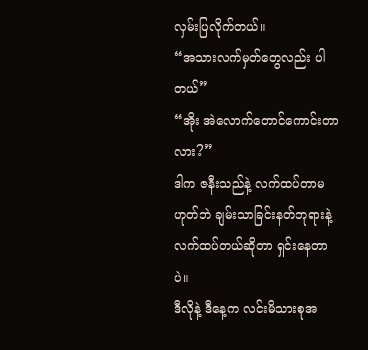လှမ်းပြလိုက်တယ်။
“အသားလက်မှတ်တွေလည်း ပါတယ်”
“အိုး အဲလောက်တောင်ကောင်းတာလား?”
ဒါက ဇနီးသည်နဲ့ လက်ထပ်တာမဟုတ်ဘဲ ချမ်းသာခြင်းနတ်ဘုရားနဲ့
လက်ထပ်တယ်ဆိုတာ ရှင်းနေတာပဲ။
ဒီလိုနဲ့ ဒီနေ့က လင်းမိသားစုအ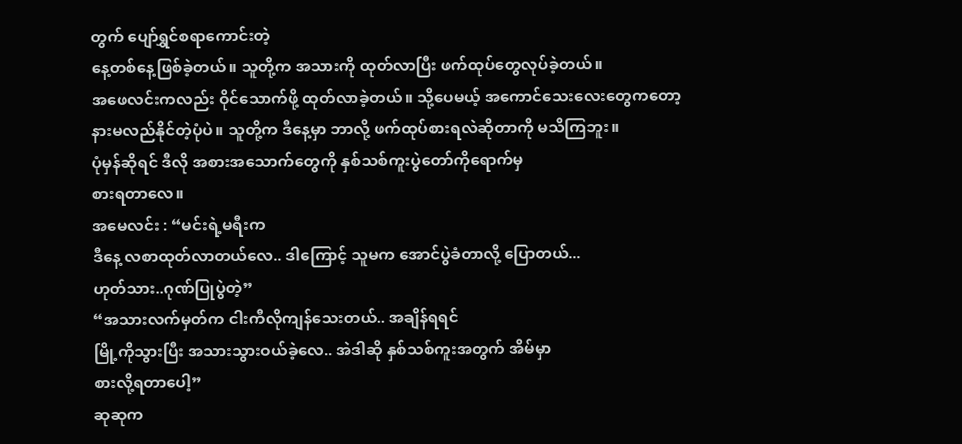တွက် ပျော်ရွှင်စရာကောင်းတဲ့
နေ့တစ်နေ့ဖြစ်ခဲ့တယ်။ သူတို့က အသားကို ထုတ်လာပြီး ဖက်ထုပ်တွေလုပ်ခဲ့တယ်။
အဖေလင်းကလည်း ဝိုင်သောက်ဖို့ ထုတ်လာခဲ့တယ်။ သို့ပေမယ့် အကောင်သေးလေးတွေကတော့
နားမလည်နိုင်တဲ့ပုံပဲ။ သူတို့က ဒီနေ့မှာ ဘာလို့ ဖက်ထုပ်စားရလဲဆိုတာကို မသိကြဘူး။
ပုံမှန်ဆိုရင် ဒီလို အစားအသောက်တွေကို နှစ်သစ်ကူးပွဲတော်ကိုရောက်မှ
စားရတာလေ။
အမေလင်း : “မင်းရဲ့မရီးက
ဒီနေ့ လစာထုတ်လာတယ်လေ.. ဒါကြောင့် သူမက အောင်ပွဲခံတာလို့ ပြောတယ်...
ဟုတ်သား..ဂုဏ်ပြုပွဲတဲ့”
“အသားလက်မှတ်က ငါးကီလိုကျန်သေးတယ်.. အချိန်ရရင်
မြို့ကိုသွားပြီး အသားသွားဝယ်ခဲ့လေ.. အဲဒါဆို နှစ်သစ်ကူးအတွက် အိမ်မှာ
စားလို့ရတာပေါ့”
ဆုဆုက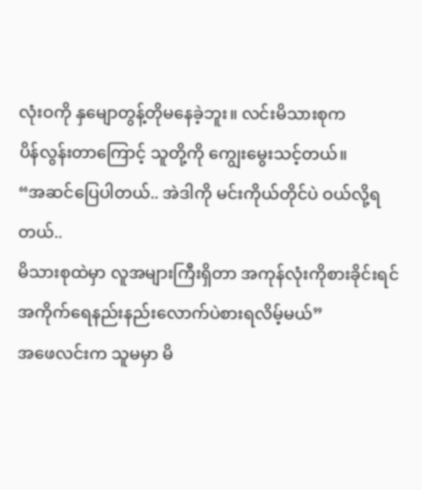လုံးဝကို နှမျောတွန့်တိုမနေခဲ့ဘူး။ လင်းမိသားစုက
ပိန်လွန်းတာကြောင့် သူတို့ကို ကျွေးမွေးသင့်တယ်။
“အဆင်ပြေပါတယ်.. အဲဒါကို မင်းကိုယ်တိုင်ပဲ ဝယ်လို့ရတယ်..
မိသားစုထဲမှာ လူအများကြီးရှိတာ အကုန်လုံးကိုစားခိုင်းရင်
အကိုက်ရေနည်းနည်းလောက်ပဲစားရလိမ့်မယ်”
အဖေလင်းက သူမမှာ မိ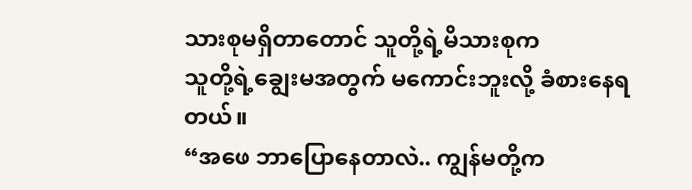သားစုမရှိတာတောင် သူတို့ရဲ့မိသားစုက
သူတို့ရဲ့ချွေးမအတွက် မကောင်းဘူးလို့ ခံစားနေရတယ်။
“အဖေ ဘာပြောနေတာလဲ.. ကျွန်မတို့က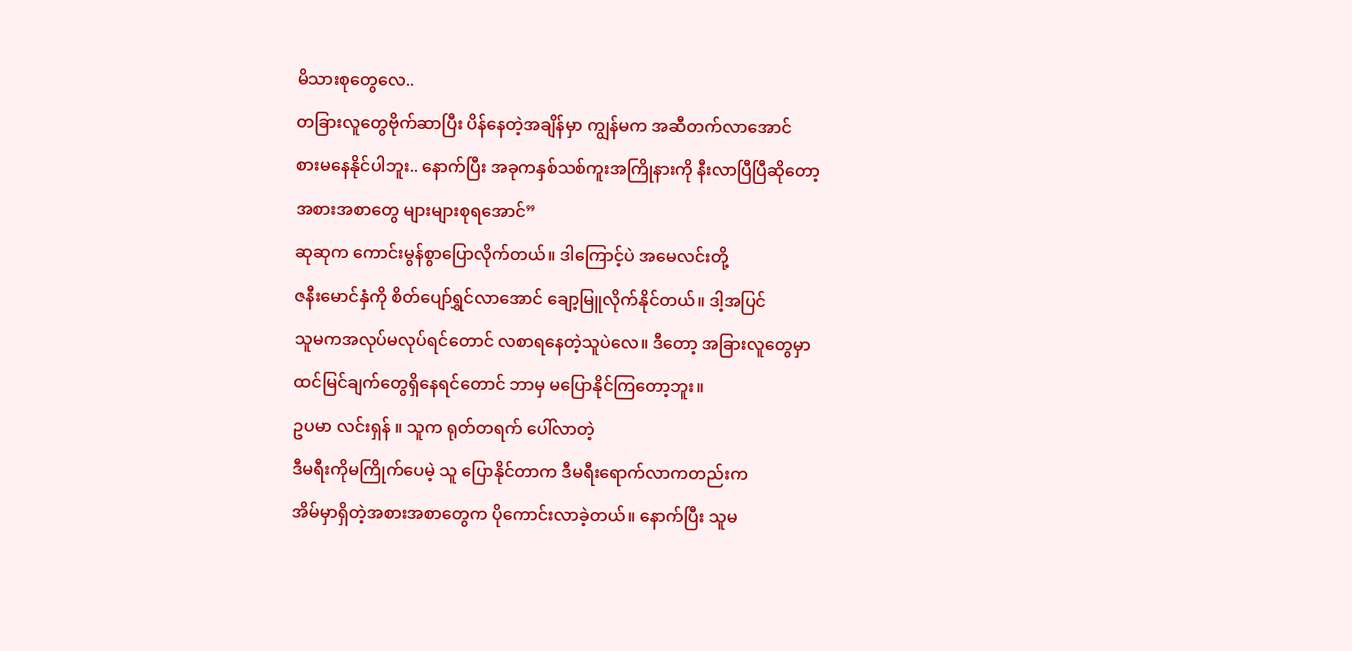မိသားစုတွေလေ..
တခြားလူတွေဗိုက်ဆာပြီး ပိန်နေတဲ့အချိန်မှာ ကျွန်မက အဆီတက်လာအောင်
စားမနေနိုင်ပါဘူး.. နောက်ပြီး အခုကနှစ်သစ်ကူးအကြိုနားကို နီးလာပြီပြီဆိုတော့
အစားအစာတွေ များများစုရအောင်”
ဆုဆုက ကောင်းမွန်စွာပြောလိုက်တယ်။ ဒါကြောင့်ပဲ အမေလင်းတို့
ဇနီးမောင်နှံကို စိတ်ပျော်ရွှင်လာအောင် ချော့မြူလိုက်နိုင်တယ်။ ဒါ့အပြင်
သူမကအလုပ်မလုပ်ရင်တောင် လစာရနေတဲ့သူပဲလေ။ ဒီတော့ အခြားလူတွေမှာ
ထင်မြင်ချက်တွေရှိနေရင်တောင် ဘာမှ မပြောနိုင်ကြတော့ဘူး။
ဥပမာ လင်းရှန် ။ သူက ရုတ်တရက် ပေါ်လာတဲ့
ဒီမရီးကိုမကြိုက်ပေမဲ့ သူ ပြောနိုင်တာက ဒီမရီးရောက်လာကတည်းက
အိမ်မှာရှိတဲ့အစားအစာတွေက ပိုကောင်းလာခဲ့တယ်။ နောက်ပြီး သူမ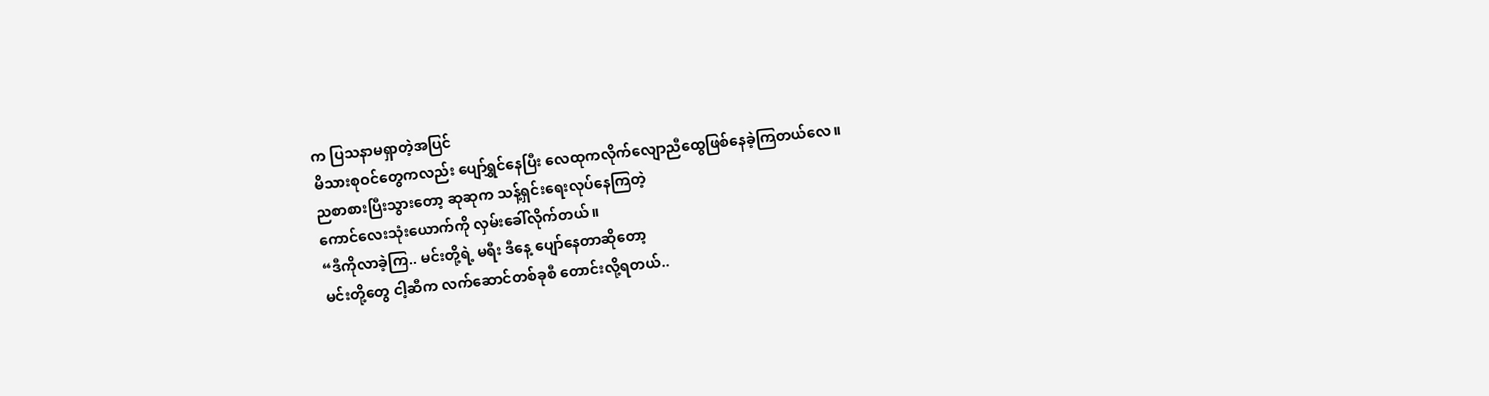က ပြသနာမရှာတဲ့အပြင်
မိသားစုဝင်တွေကလည်း ပျော်ရွှင်နေပြီး လေထုကလိုက်လျောညီထွေဖြစ်နေခဲ့ကြတယ်လေ။
ညစာစားပြီးသွားတော့ ဆုဆုက သန့်ရှင်းရေးလုပ်နေကြတဲ့
ကောင်လေးသုံးယောက်ကို လှမ်းခေါ်လိုက်တယ်။
“ဒီကိုလာခဲ့ကြ.. မင်းတို့ရဲ့ မရီး ဒီနေ့ ပျော်နေတာဆိုတော့
မင်းတို့တွေ ငါ့ဆီက လက်ဆောင်တစ်ခုစီ တောင်းလို့ရတယ်..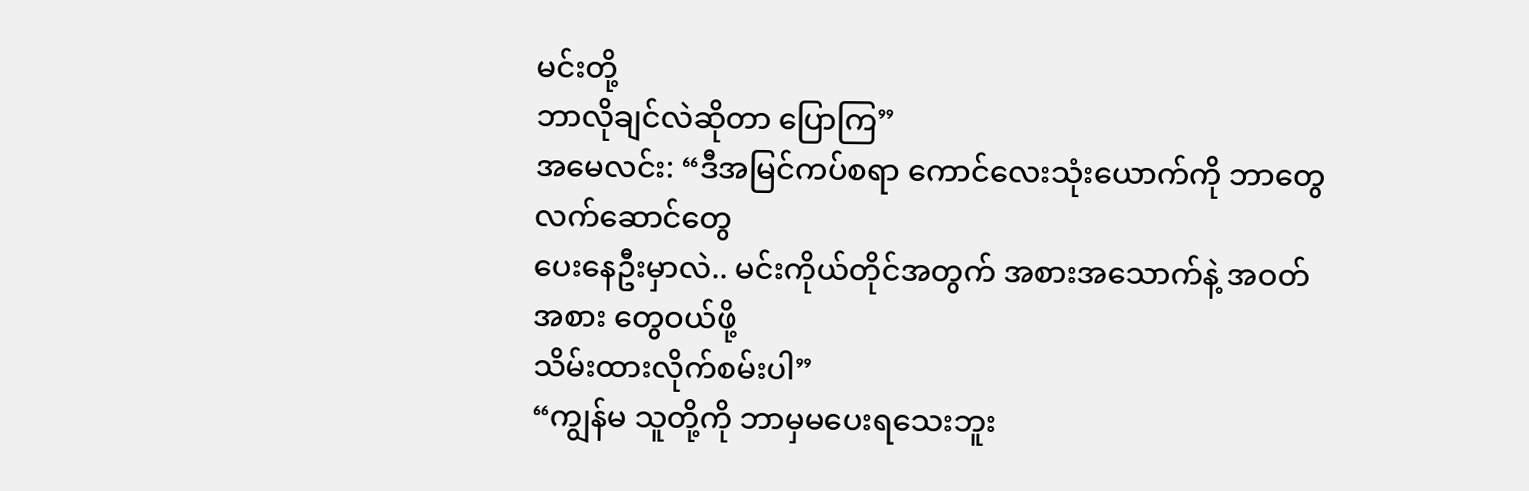မင်းတို့
ဘာလိုချင်လဲဆိုတာ ပြောကြ”
အမေလင်း: “ဒီအမြင်ကပ်စရာ ကောင်လေးသုံးယောက်ကို ဘာတွေလက်ဆောင်တွေ
ပေးနေဦးမှာလဲ.. မင်းကိုယ်တိုင်အတွက် အစားအသောက်နဲ့ အဝတ်အစား တွေဝယ်ဖို့
သိမ်းထားလိုက်စမ်းပါ”
“ကျွန်မ သူတို့ကို ဘာမှမပေးရသေးဘူး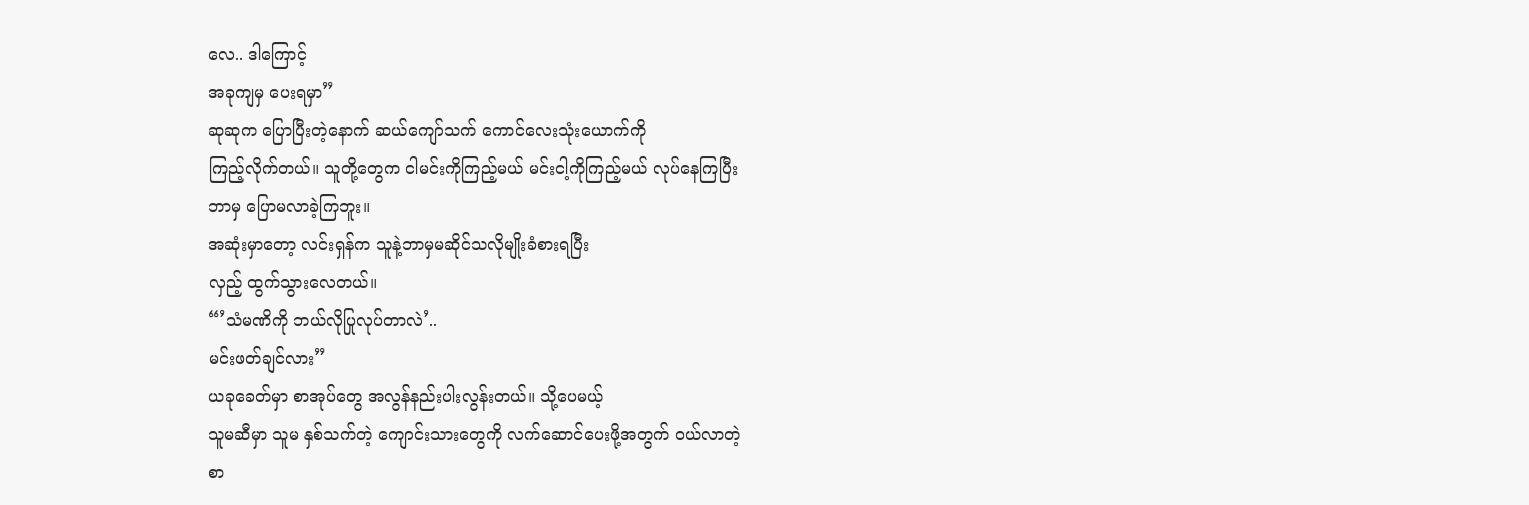လေ.. ဒါကြောင့်
အခုကျမှ ပေးရမှာ”
ဆုဆုက ပြောပြီးတဲ့နောက် ဆယ်ကျော်သက် ကောင်လေးသုံးယောက်ကို
ကြည့်လိုက်တယ်။ သူတို့တွေက ငါမင်းကိုကြည့်မယ် မင်းငါ့ကိုကြည့်မယ် လုပ်နေကြပြီး
ဘာမှ ပြောမလာခဲ့ကြဘူး။
အဆုံးမှာတော့ လင်းရှန်က သူနဲ့ဘာမှမဆိုင်သလိုမျိုးခံစားရပြီး
လှည့် ထွက်သွားလေတယ်။
“’သံမဏိကို ဘယ်လိုပြုလုပ်တာလဲ’..
မင်းဖတ်ချင်လား”
ယခုခေတ်မှာ စာအုပ်တွေ အလွန်နည်းပါးလွန်းတယ်။ သို့ပေမယ့်
သူမဆီမှာ သူမ နှစ်သက်တဲ့ ကျောင်းသားတွေကို လက်ဆောင်ပေးဖို့အတွက် ဝယ်လာတဲ့
စာ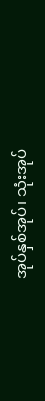အုပ်နှစ်အုပ်၊ သုံးအုပ်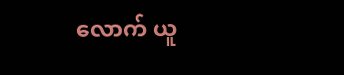လောက် ယူ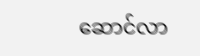ဆောင်လာ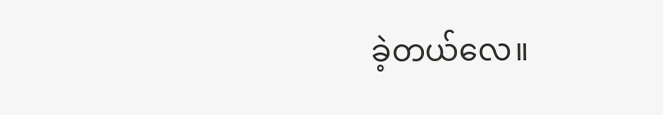ခဲ့တယ်လေ။